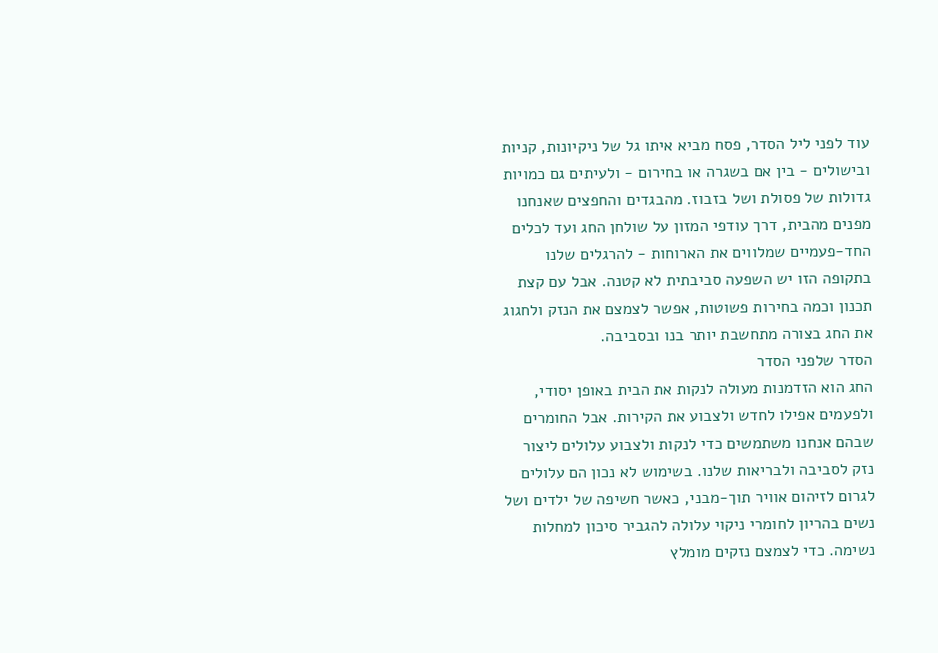עוד לפני ליל הסדר, פסח מביא איתו גל של ניקיונות, קניות ובישולים - בין אם בשגרה או בחירום - ולעיתים גם כמויות גדולות של פסולת ושל בזבוז. מהבגדים והחפצים שאנחנו מפנים מהבית, דרך עודפי המזון על שולחן החג ועד לכלים החד-פעמיים שמלווים את הארוחות - להרגלים שלנו בתקופה הזו יש השפעה סביבתית לא קטנה. אבל עם קצת תכנון וכמה בחירות פשוטות, אפשר לצמצם את הנזק ולחגוג את החג בצורה מתחשבת יותר בנו ובסביבה.
הסדר שלפני הסדר
החג הוא הזדמנות מעולה לנקות את הבית באופן יסודי, ולפעמים אפילו לחדש ולצבוע את הקירות. אבל החומרים שבהם אנחנו משתמשים כדי לנקות ולצבוע עלולים ליצור נזק לסביבה ולבריאות שלנו. בשימוש לא נכון הם עלולים לגרום לזיהום אוויר תוך-מבני, כאשר חשיפה של ילדים ושל נשים בהריון לחומרי ניקוי עלולה להגביר סיכון למחלות נשימה. כדי לצמצם נזקים מומלץ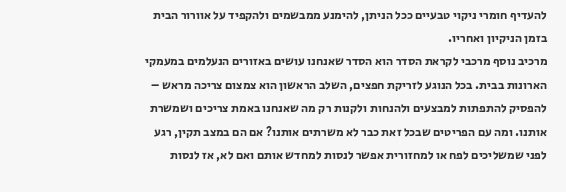להעדיף חומרי ניקוי טבעיים ככל הניתן, להימנע ממבשמים ולהקפיד על אוורור הבית בזמן הניקיון ואחריו.
מרכיב נוסף מרכבי לקראת הסדר הוא הסדר שאנחנו עושים באזורים הנעלמים במעמקי הארונות בבית. בכל הנוגע לזריקת חפצים, השלב הראשון הוא צמצום צריכה מראש – להפסיק להתפתות למבצעים ולהנחות ולקנות רק מה שאנחנו באמת צריכים ושמשרת אותנו. ומה עם הפריטים שבכל זאת כבר לא משרתים אותנו? אם הם במצב תקין, רגע לפני שמשליכים לפח או למחזורית אפשר לנסות למחדש אותם ואם לא, אז לנסות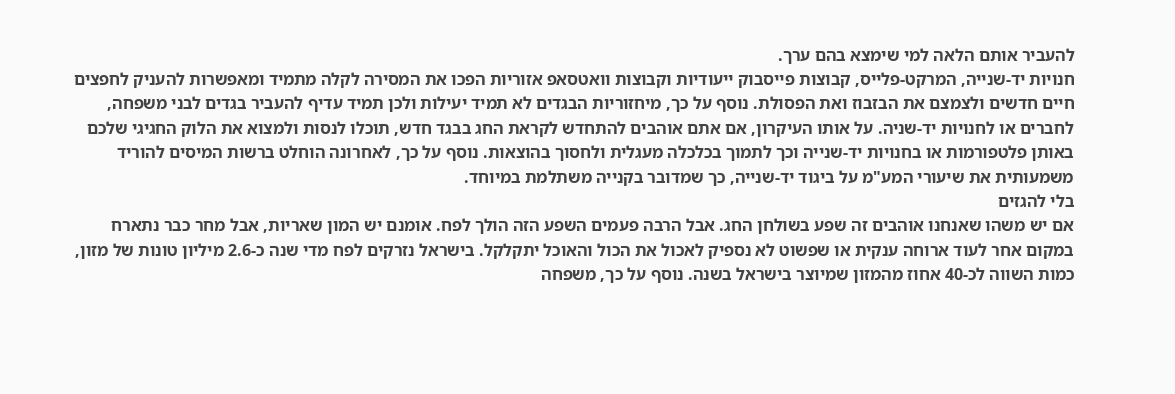להעביר אותם הלאה למי שימצא בהם ערך.
חנויות יד-שנייה, המרקט-פלייס, קבוצות פייסבוק ייעודיות וקבוצות וואטסאפ אזוריות הפכו את המסירה לקלה מתמיד ומאפשרות להעניק לחפצים חיים חדשים ולצמצם את הבזבוז ואת הפסולת. נוסף על כך, מיחזוריות הבגדים לא תמיד יעילות ולכן תמיד עדיף להעביר בגדים לבני משפחה, לחברים או לחנויות יד-שניה. על אותו העיקרון, אם אתם אוהבים להתחדש לקראת החג בבגד חדש, תוכלו לנסות ולמצוא את הלוק החגיגי שלכם באותן פלטפורמות או בחנויות יד-שנייה וכך לתמוך בכלכלה מעגלית ולחסוך בהוצאות. נוסף על כך, לאחרונה הוחלט ברשות המיסים להוריד משמעותית את שיעורי המע"מ על ביגוד יד-שנייה, כך שמדובר בקנייה משתלמת במיוחד.
בלי להגזים
אם יש משהו שאנחנו אוהבים זה שפע בשולחן החג. אבל הרבה פעמים השפע הזה הולך לפח. אומנם יש המון שאריות, אבל מחר כבר נתארח במקום אחר לעוד ארוחה ענקית או שפשוט לא נספיק לאכול את הכול והאוכל יתקלקל. בישראל נזרקים לפח מדי שנה כ-2.6 מיליון טונות של מזון, כמות השווה לכ-40 אחוז מהמזון שמיוצר בישראל בשנה. נוסף על כך, משפחה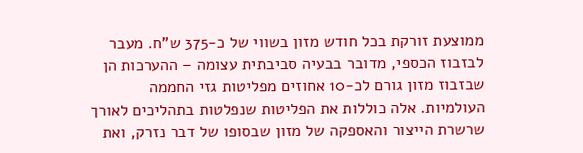ממוצעת זורקת בכל חודש מזון בשווי של כ-375 ש"ח. מעבר לבזבוז הכספי, מדובר בבעיה סביבתית עצומה – ההערכות הן שבזבוז מזון גורם לכ-10 אחוזים מפליטות גזי החממה העולמיות. אלה כוללות את הפליטות שנפלטות בתהליכים לאורך שרשרת הייצור והאספקה של מזון שבסופו של דבר נזרק, ואת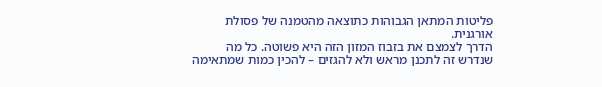פליטות המתאן הגבוהות כתוצאה מהטמנה של פסולת אורגנית.
הדרך לצמצם את בזבוז המזון הזה היא פשוטה. כל מה שנדרש זה לתכנן מראש ולא להגזים – להכין כמות שמתאימה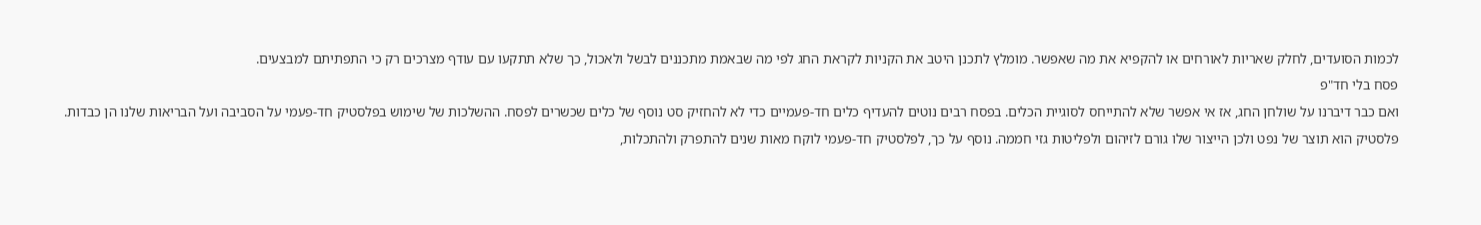לכמות הסועדים, לחלק שאריות לאורחים או להקפיא את מה שאפשר. מומלץ לתכנן היטב את הקניות לקראת החג לפי מה שבאמת מתכננים לבשל ולאכול, כך שלא תתקעו עם עודף מצרכים רק כי התפתיתם למבצעים.
פסח בלי חד"פ
ואם כבר דיברנו על שולחן החג, אז אי אפשר שלא להתייחס לסוגיית הכלים. בפסח רבים נוטים להעדיף כלים חד-פעמיים כדי לא להחזיק סט נוסף של כלים שכשרים לפסח. ההשלכות של שימוש בפלסטיק חד-פעמי על הסביבה ועל הבריאות שלנו הן כבדות. פלסטיק הוא תוצר של נפט ולכן הייצור שלו גורם לזיהום ולפליטות גזי חממה. נוסף על כך, לפלסטיק חד-פעמי לוקח מאות שנים להתפרק ולהתכלות,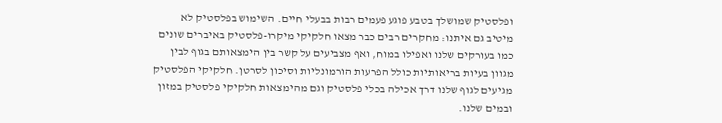ופלסטיק שמושלך בטבע פוגע פעמים רבות בבעלי חיים. השימוש בפלסטיק לא מיטיב גם איתנו: מחקרים רבים כבר מצאו חלקיקי מיקרו-פלסטיק באיברים שונים כמו בעורקים שלנו ואפילו במוח, ואף מצביעים על קשר בין הימצאותם בגוף לבין מגוון בעיות בריאותיות כולל הפרעות הורמונליות וסיכון לסרטן. חלקיקי הפלסטיק מגיעים לגוף שלנו דרך אכילה בכלי פלסטיק וגם מהימצאות חלקיקי פלסטיק במזון ובמים שלנו.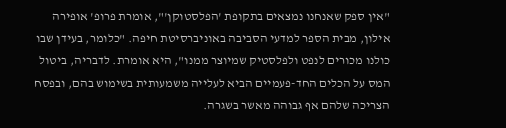"אין ספק שאנחנו נמצאים בתקופת 'הפלסטוקן'", אומרת פרופ' אופירה אילון, מבית הספר למדעי הסביבה באוניברסיטת חיפה. "כלומר, בעידן שבו כולנו מכורים לנפט ולפלסטיק שמיוצר ממנו", היא אומרת. לדבריה, ביטול המס על הכלים החד-פעמיים הביא לעלייה משמעותית בשימוש בהם, ובפסח הצריכה שלהם אף גבוהה מאשר בשגרה.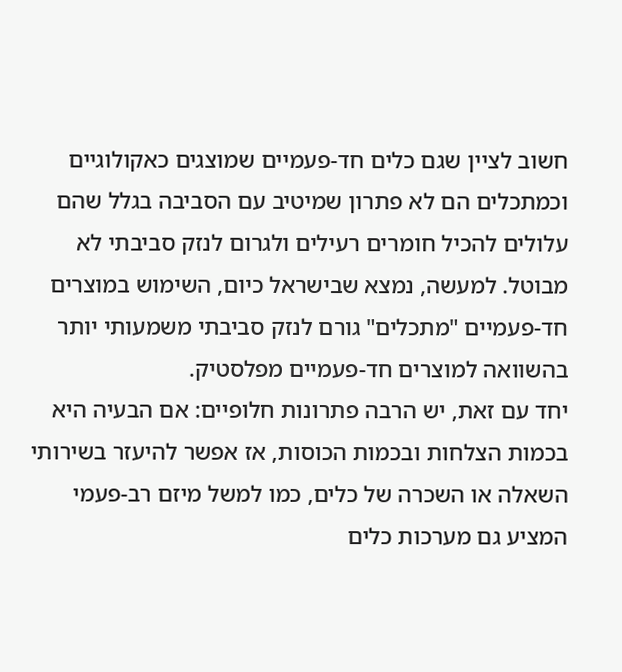חשוב לציין שגם כלים חד-פעמיים שמוצגים כאקולוגיים וכמתכלים הם לא פתרון שמיטיב עם הסביבה בגלל שהם עלולים להכיל חומרים רעילים ולגרום לנזק סביבתי לא מבוטל. למעשה, נמצא שבישראל כיום, השימוש במוצרים חד-פעמיים "מתכלים" גורם לנזק סביבתי משמעותי יותר בהשוואה למוצרים חד-פעמיים מפלסטיק.
יחד עם זאת, יש הרבה פתרונות חלופיים: אם הבעיה היא בכמות הצלחות ובכמות הכוסות, אז אפשר להיעזר בשירותי השאלה או השכרה של כלים, כמו למשל מיזם רב-פעמי המציע גם מערכות כלים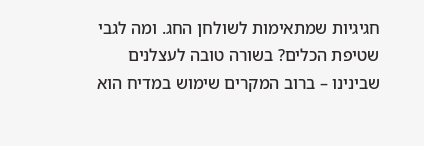חגיגיות שמתאימות לשולחן החג. ומה לגבי שטיפת הכלים? בשורה טובה לעצלנים שבינינו – ברוב המקרים שימוש במדיח הוא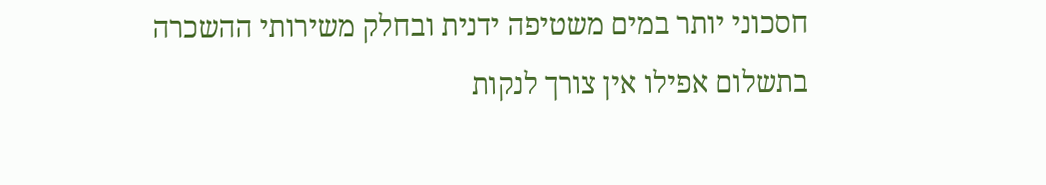חסכוני יותר במים משטיפה ידנית ובחלק משירותי ההשכרה בתשלום אפילו אין צורך לנקות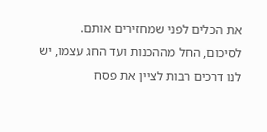את הכלים לפני שמחזירים אותם.
לסיכום, החל מההכנות ועד החג עצמו, יש לנו דרכים רבות לציין את פסח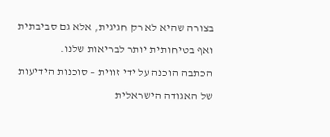בצורה שהיא לא רק חגיגית, אלא גם סביבתית ואף בטיחותית יותר לבריאות שלנו.
הכתבה הוכנה על ידי זווית – סוכנות הידיעות של האגודה הישראלית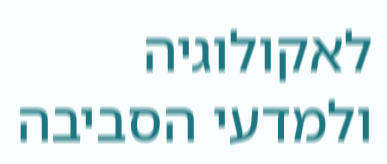לאקולוגיה ולמדעי הסביבה